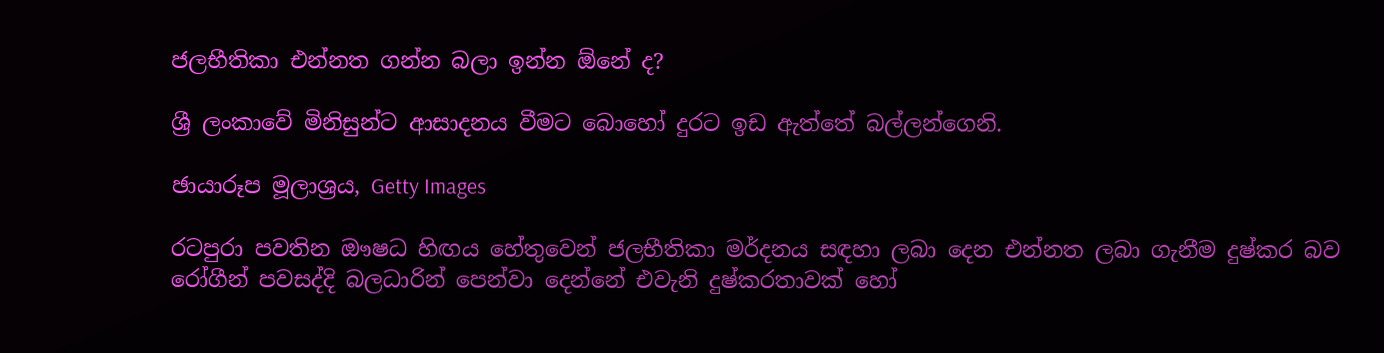ජලභීතිකා එන්නත ගන්න බලා ඉන්න ඕනේ ද?

ශ්‍රී ලංකාවේ මිනිසුන්ට ආසාදනය වීමට බොහෝ දුරට ඉඩ ඇත්තේ බල්ලන්ගෙනි.

ඡායාරූප මූලාශ්‍රය, Getty Images

රටපුරා පවතින ඖෂධ හිඟය හේතුවෙන් ජලභීතිකා මර්දනය සඳහා ලබා දෙන එන්නත ලබා ගැනීම දුෂ්කර බව රෝගීන් පවසද්දි බලධාරින් පෙන්වා දෙන්නේ එවැනි දුෂ්කරතාවක් හෝ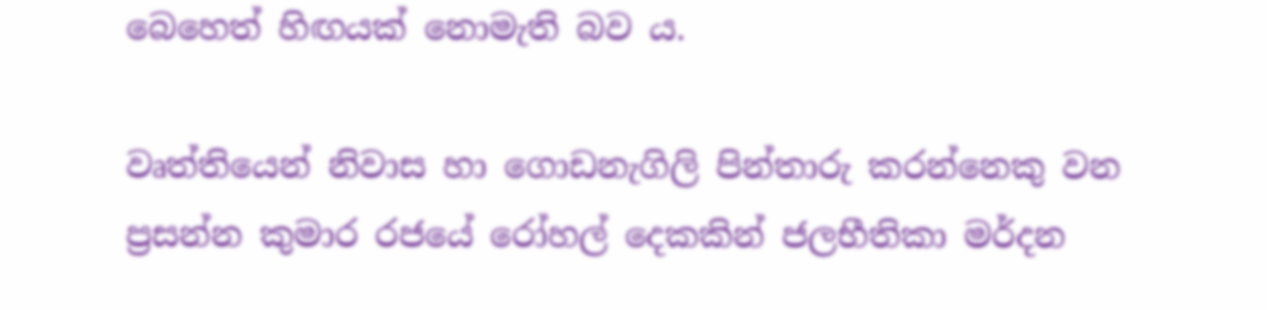බෙහෙත් හිඟයක් නොමැති බව ය.

වෘත්තියෙන් නිවාස හා ගොඩනැගිලි පින්තාරු කරන්නෙකු වන ප්‍රසන්න කුමාර රජයේ රෝහල් දෙකකින් ජලභීතිකා මර්දන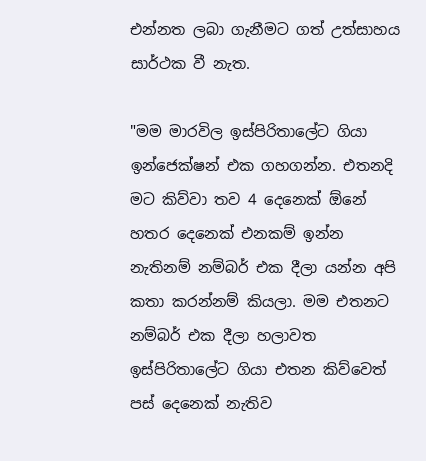එන්නත ලබා ගැනීමට ගත් උත්සාහය සාර්ථක වී නැත.

"මම මාරවිල ඉස්පිරිතාලේට ගියා ඉන්ජෙක්ෂන් එක ගහගන්න. එතනදි මට කිව්වා තව 4 දෙනෙක් ඕනේ හතර දෙනෙක් එනකම් ඉන්න නැතිනම් නම්බර් එක දීලා යන්න අපි කතා කරන්නම් කියලා. මම එතනට නම්බර් එක දීලා හලාවත ඉස්පිරිතාලේට ගියා එතන කිව්වෙත් පස් දෙනෙක් නැතිව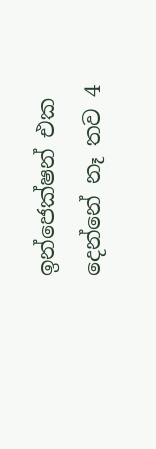ඉන්ජෙක්ෂන් එක දෙන්නේ නෑ තව 4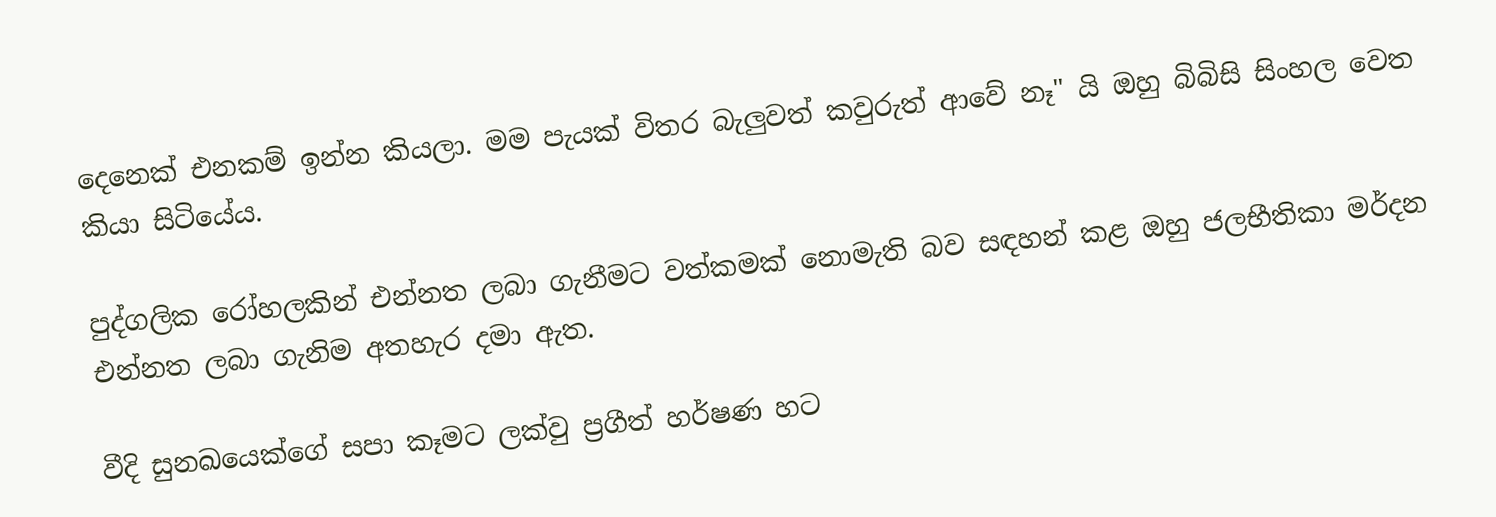දෙනෙක් එනකම් ඉන්න කියලා. මම පැයක් විතර බැලුවත් කවුරුත් ආවේ නෑ" යි ඔහු බිබිසි සිංහල වෙත කියා සිටියේය.

පුද්ගලික රෝහලකින් එන්නත ලබා ගැනීමට වත්කමක් නොමැති බව සඳහන් කළ ඔහු ජලභීතිකා මර්දන එන්නත ලබා ගැනිම අතහැර දමා ඇත.

වීදි සුනඛයෙක්ගේ සපා කෑමට ලක්වු ප්‍රගීත් හර්ෂණ හට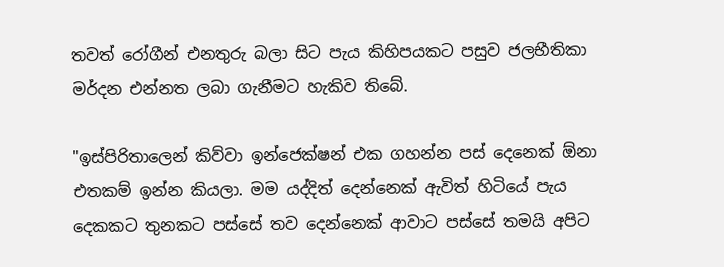තවත් රෝගීන් එනතුරු බලා සිට පැය කිහිපයකට පසුව ජලභීතිකා මර්දන එන්නත ලබා ගැනීමට හැකිව තිබේ.

"ඉස්පිරිතාලෙන් කිව්වා ඉන්ජෙක්ෂන් එක ගහන්න පස් දෙනෙක් ඕනා එතකම් ඉන්න කියලා. මම යද්දිත් දෙන්නෙක් ඇවිත් හිටියේ පැය දෙකකට තුනකට පස්සේ තව දෙන්නෙක් ආවාට පස්සේ තමයි අපිට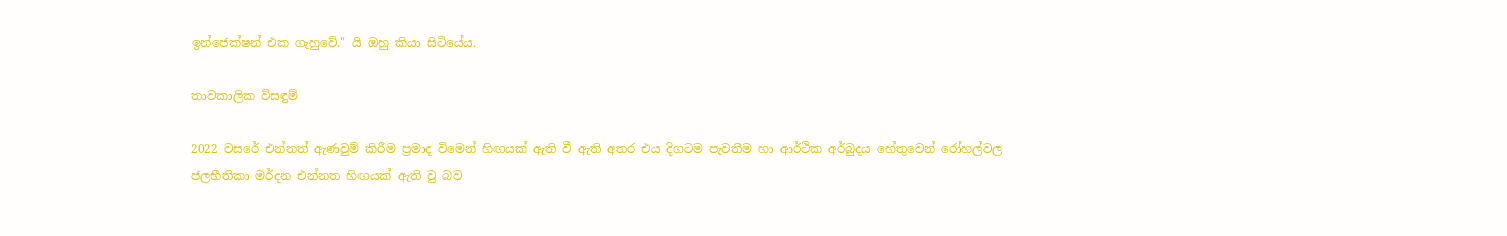ඉන්ජෙක්ෂන් එක ගැහුවේ." යි ඔහු කියා සිටියේය.

තාවකාලික විසඳුම්

2022 වසරේ එන්නත් ඇණවුම් කිරීම ප්‍රමාද විමෙන් හිඟයක් ඇති වී ඇති අතර එය දිගටම පැවතීම හා ආර්ථික අර්බුදය හේතුවෙන් රෝහල්වල ජලභීතිකා මර්දන එන්නත හිඟයක් ඇති වු බව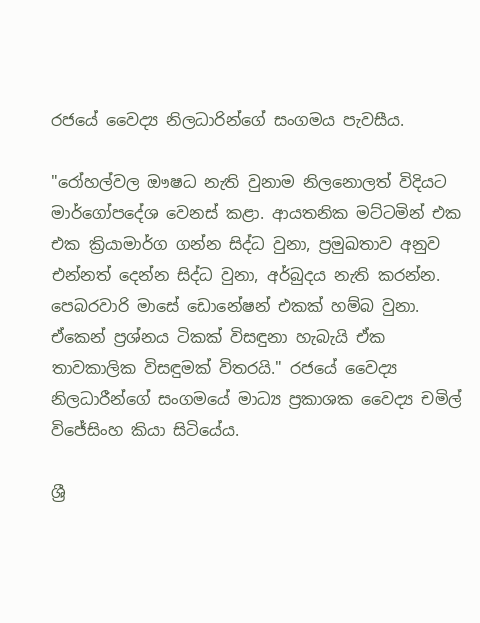රජයේ වෛද්‍ය නිලධාරින්ගේ සංගමය පැවසීය.

"රෝහල්වල ඖෂධ නැති වුනාම නිලනොලත් විදියට මාර්ගෝපදේශ වෙනස් කළා. ආයතනික මට්ටමින් එක එක ක්‍රියාමාර්ග ගන්න සිද්ධ වුනා, ප්‍රමුඛතාව අනුව එන්නත් දෙන්න සිද්ධ වුනා, අර්බුදය නැති කරන්න. පෙබරවාරි මාසේ ඩොනේෂන් එකක් හම්බ වුනා. ඒකෙන් ප්‍රශ්නය ටිකක් විසඳුනා හැබැයි ඒක තාවකාලික විසඳුමක් විතරයි." රජයේ වෛද්‍ය නිලධාරීන්ගේ සංගමයේ මාධ්‍ය ප්‍රකාශක වෛද්‍ය චමිල් විජේසිංහ කියා සිටියේය.

ශ්‍රී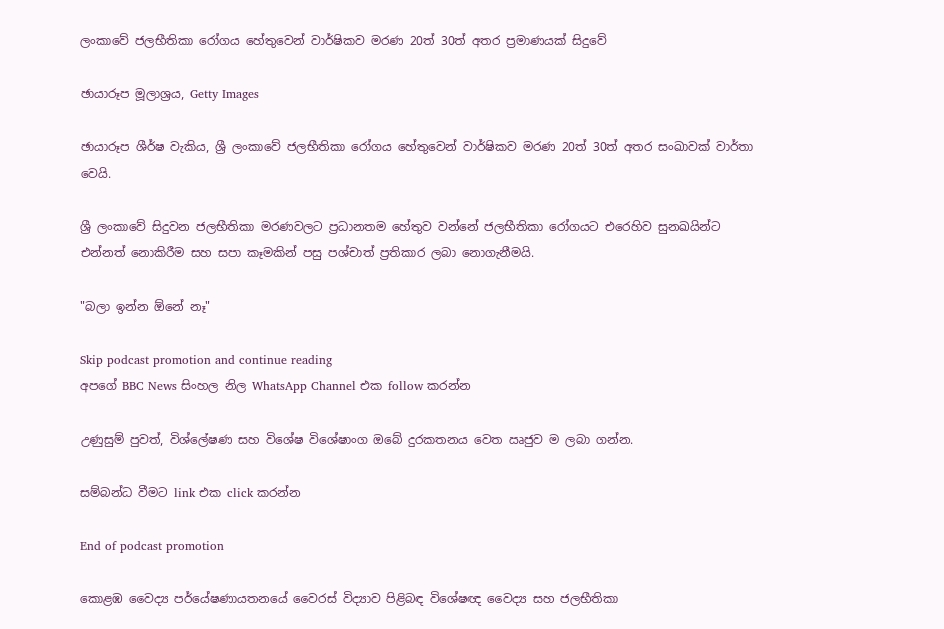ලංකාවේ ජලභීතිකා රෝගය හේතුවෙන් වාර්ෂිකව මරණ 20ත් 30ත් අතර ප්‍රමාණයක් සිදුවේ

ඡායාරූප මූලාශ්‍රය, Getty Images

ඡායාරූප ශීර්ෂ වැකිය, ශ්‍රී ලංකාවේ ජලභීතිකා රෝගය හේතුවෙන් වාර්ෂිකව මරණ 20ත් 30ත් අතර සංඛාවක් වාර්තා වෙයි.

ශ්‍රී ලංකාවේ සිදුවන ජලභීතිකා මරණවලට ප්‍රධානතම හේතුව වන්නේ ජලභීතිකා රෝගයට එරෙහිව සුනඛයින්ට එන්නත් නොකිරීම සහ සපා කෑමකින් පසු පශ්චාත් ප්‍රතිකාර ලබා නොගැනීමයි.

"බලා ඉන්න ඕනේ නෑ"

Skip podcast promotion and continue reading
අපගේ BBC News සිංහල නිල WhatsApp Channel එක follow කරන්න

උණුසුම් පුවත්, විශ්ලේෂණ සහ විශේෂ විශේෂාංග ඔබේ දුරකතනය වෙත ඍජුව ම ලබා ගන්න.

සම්බන්ධ වීමට link එක click කරන්න

End of podcast promotion

කොළඹ වෛද්‍ය පර්යේෂණායතනයේ වෛරස් විද්‍යාව පිළිබඳ විශේෂඥ වෛද්‍ය සහ ජලභීතිකා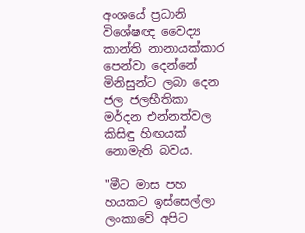අංශයේ ප්‍රධානි විශේෂඥ වෛද්‍ය කාන්ති නානායක්කාර පෙන්වා දෙන්නේ මිනිසුන්ට ලබා දෙන ජල ජලභීතිකා මර්දන එන්නත්වල කිසිඳු හිඟයක් නොමැති බවය.

"මීට මාස පහ හයකට ඉස්සෙල්ලා ලංකාවේ අපිට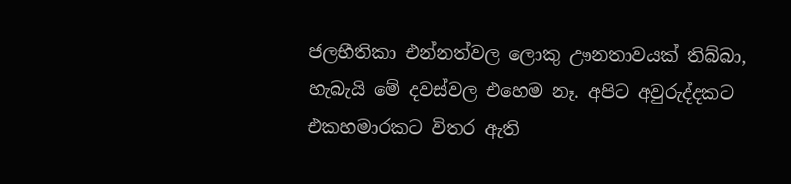ජලභීතිකා එන්නත්වල ලොකු ඌනතාවයක් තිබ්බා, හැබැයි මේ දවස්වල එහෙම නෑ. අපිට අවුරුද්දකට එකහමාරකට විතර ඇති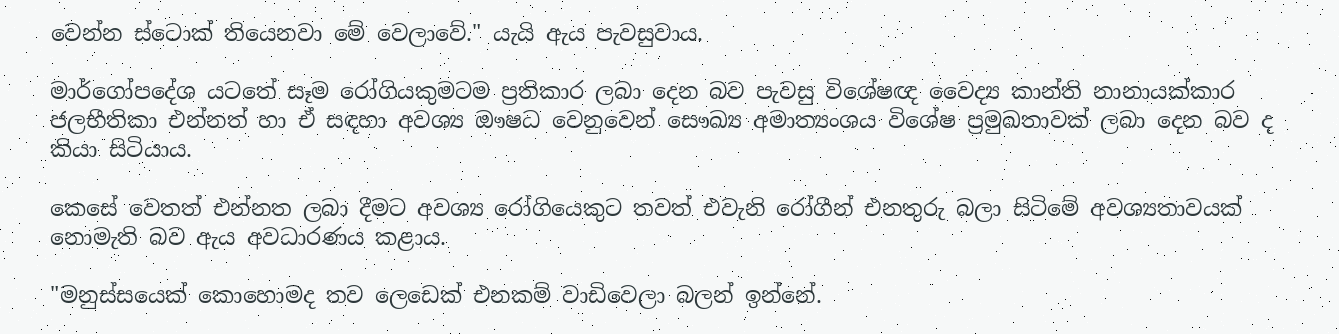වෙන්න ස්ටොක් තියෙනවා මේ වෙලාවේ." යැයි ඇය පැවසුවාය.

මාර්ගෝපදේශ යටතේ සෑම රෝගියකුමටම ප්‍රතිකාර ලබා දෙන බව පැවසු විශේෂඥ වෛද්‍ය කාන්ති නානායක්කාර ජලභීතිකා එන්නත් හා ඒ සඳහා අවශ්‍ය ඖෂධ වෙනුවෙන් සෞඛ්‍ය අමාත්‍යංශය විශේෂ ප්‍රමුඛතාවක් ලබා දෙන බව ද කියා සිටියාය.

කෙසේ වෙතත් එන්නත ලබා දීමට අවශ්‍ය රෝගියෙකුට තවත් එවැනි රෝගීන් එනතුරු බලා සිටිමේ අවශ්‍යතාවයක් නොමැති බව ඇය අවධාරණය කළාය.

"මනුස්සයෙක් කොහොමද තව ලෙඩෙක් එනකම් වාඩිවෙලා බලන් ඉන්නේ.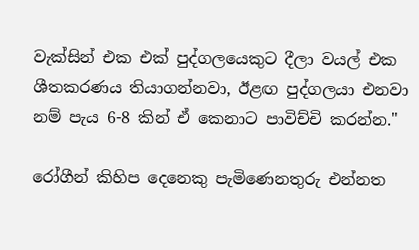වැක්සින් එක එක් පුද්ගලයෙකුට දීලා වයල් එක ශීතකරණය තියාගන්නවා, ඊළඟ පුද්ගලයා එනවා නම් පැය 6-8 කින් ඒ කෙනාට පාවිච්චි කරන්න."

රෝගීන් කිහිප දෙනෙකු පැමිණෙනතුරු එන්නත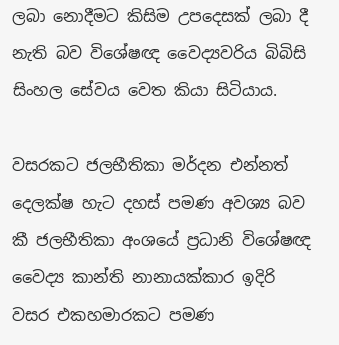ලබා නොදීමට කිසිම උපදෙසක් ලබා දී නැති බව විශේෂඥ වෛද්‍යවරිය බිබිසි සිංහල සේවය වෙත කියා සිටියාය.

වසරකට ජලභීතිකා මර්දන එන්නත් දෙලක්ෂ හැට දහස් පමණ අවශ්‍ය බව කී ජලභීතිකා අංශයේ ප්‍රධානි විශේෂඥ වෛද්‍ය කාන්ති නානායක්කාර ඉදිරි වසර එකහමාරකට පමණ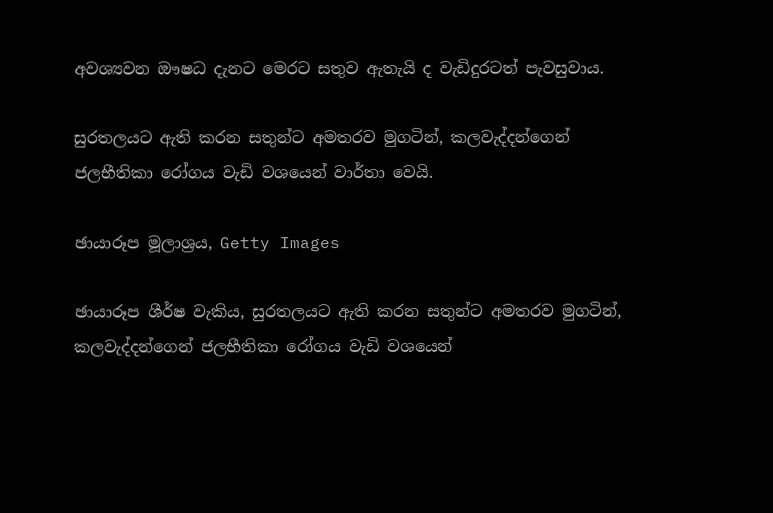අවශ්‍යවන ඖෂධ දැනට මෙරට සතුව ඇතැයි ද වැඩිදුරටත් පැවසුවාය.

සුරතලයට ඇති කරන සතුන්ට අමතරව මුගටින්, කලවැද්දන්ගෙන් ජලභීතිකා රෝගය වැඩි වශයෙන් වාර්තා වෙයි.

ඡායාරූප මූලාශ්‍රය, Getty Images

ඡායාරූප ශීර්ෂ වැකිය, සුරතලයට ඇති කරන සතුන්ට අමතරව මුගටින්, කලවැද්දන්ගෙන් ජලභීතිකා රෝගය වැඩි වශයෙන්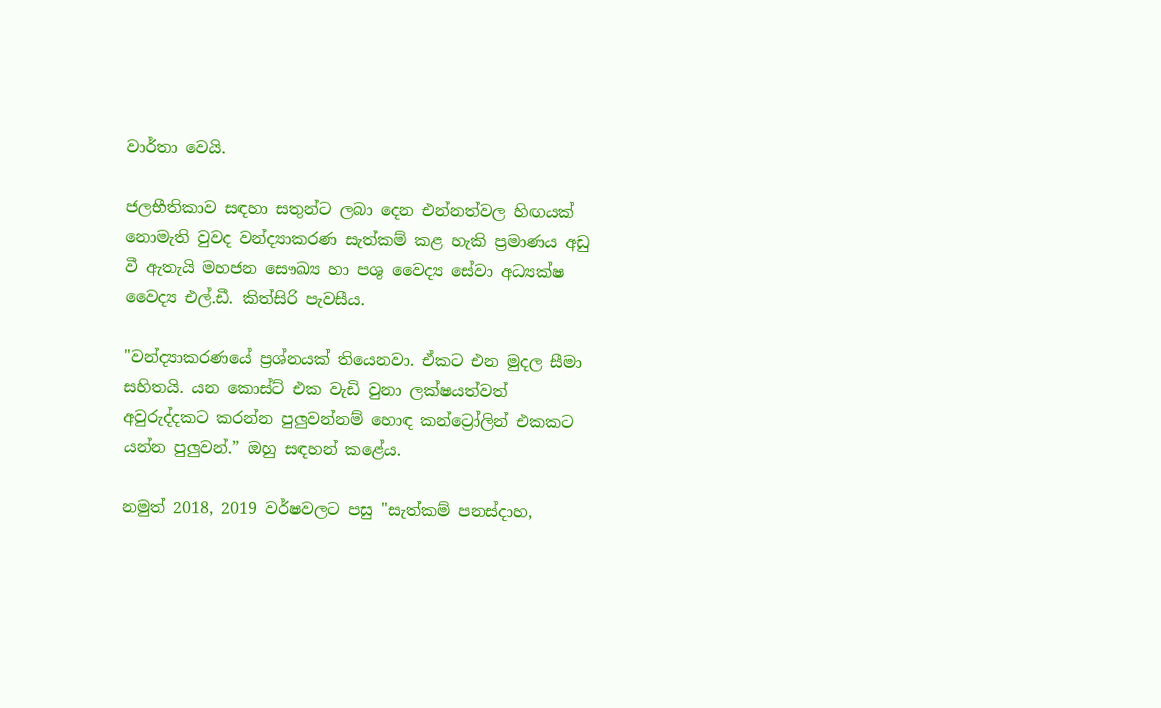වාර්තා වෙයි.

ජලභීතිකාව සඳහා සතුන්ට ලබා දෙන එන්නත්වල හිඟයක් නොමැති වුවද වන්ද්‍යාකරණ සැත්කම් කළ හැකි ප්‍රමාණය අඩු වී ඇතැයි මහජන සෞඛ්‍ය හා පශු වෛද්‍ය සේවා අධ්‍යක්ෂ වෛද්‍ය එල්.ඩී. කිත්සිරි පැවසීය.

"වන්ද්‍යාකරණයේ ප්‍රශ්නයක් තියෙනවා. ඒකට එන මුදල සීමා සහිතයි. යන කොස්ට් එක වැඩි වුනා ලක්ෂයත්වත් අවුරුද්දකට කරන්න පුලුවන්නම් හොඳ කන්ට්‍රෝලින් එකකට යන්න පුලුවන්.” ඔහු සඳහන් කළේය.

නමුත් 2018, 2019 වර්ෂවලට පසු "සැත්කම් පනස්දාහ,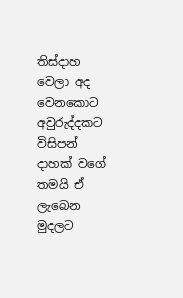තිස්දාහ වෙලා අද වෙනකොට අවුරුද්දකට විසිපන් දාහක් වගේ තමයි ඒ ලැබෙන මුදලට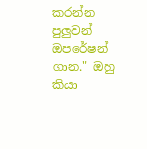කරන්න පුලුවන් ඔපරේෂන් ගාන." ඔහු කියා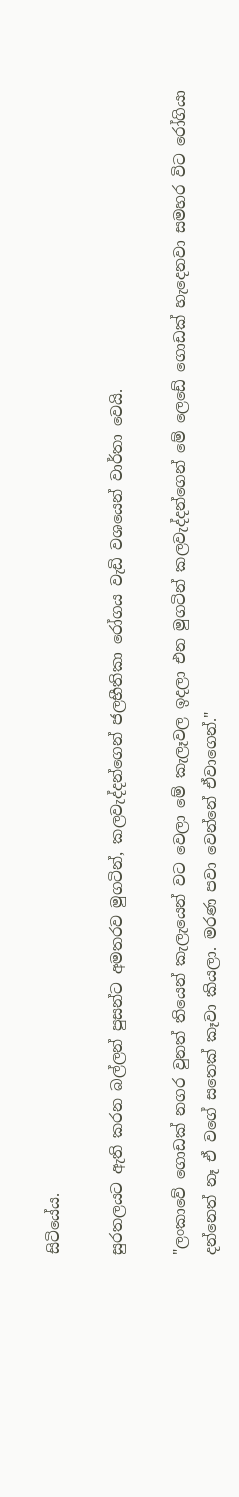සිටියේය.

සුරතලයට ඇති කරන බල්ලන් පුසන්ට අමතරව මුගටින්, කලවැද්දන්ගෙන් ජලභීතිකා රෝගය වැඩි වශයෙන් වාර්තා වෙයි.

"ලංකාවේ ගොඩක් නගර වුනත් තියෙන් කැලැයෙන් වට වෙලා මේ කැලෑවල ඉදලා එන මුගටින් කලවැද්දන්ගෙන් මේ ලෙඩේ ගොඩක් හැදෙනවා සමහර විට රෝගියා දන්නෙත් නෑ ඒ වගේ සතෙක් කෑවා කියලා. මරණ පවා වෙන්නේ ඒවාගෙන්."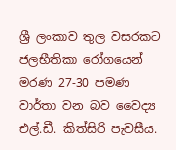ශ්‍රී ලංකාව තුල වසරකට ජලභීතිකා රෝගයෙන් මරණ 27-30 පමණ වාර්තා වන බව වෛද්‍ය එල්.ඩී. කිත්සිරි පැවසීය.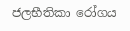ජලභීතිකා රෝගය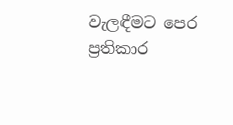වැලඳීමට පෙර ප්‍රතිකාර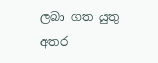ලබා ගත යුතු අතර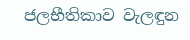ජලභීතිකාව වැලඳුන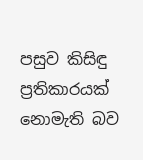පසුව කිසිඳු ප්‍රතිකාරයක් නොමැති බව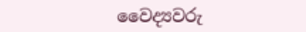වෛද්‍යවරු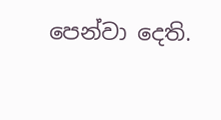පෙන්වා දෙති.